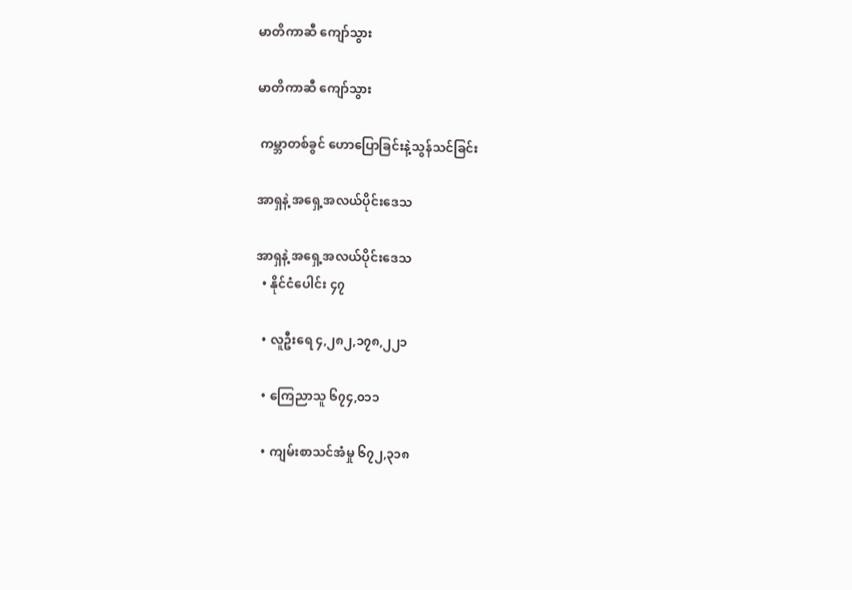မာတိကာဆီ ကျော်သွား

မာတိကာဆီ ကျော်သွား

 ကမ္ဘာတစ်ခွင် ဟောပြောခြင်းနဲ့သွန်သင်ခြင်း

အာရှနဲ့ အရှေ့အလယ်ပိုင်းဒေသ

အာရှနဲ့ အရှေ့အလယ်ပိုင်းဒေသ
  • နိုင်ငံပေါင်း ၄၇

  • လူဦးရေ ၄,၂၈၂,၁၇၈,၂၂၁

  • ကြေညာသူ ၆၇၄,၀၁၁

  • ကျမ်းစာသင်အံမှု ၆၇၂,၃၁၈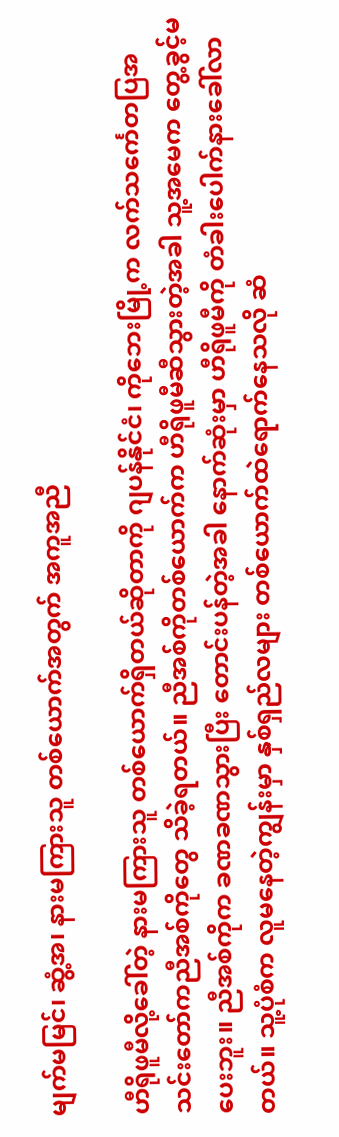မျက်မမြင်၊ ဆွံ့အ၊ နားမကြားသူ တစ်ယောက်အတွက် အကူအညီ

ဟီရိုဖူမီလို့ခေါ်တဲ့ နားမကြားသူ တစ်ယောက်ရှိတယ်ဆိုတာကို ဂျပန်နိုင်ငံ၊ ကိုဘေးမြို့က လက်သင်္ကေတပြအသင်းတော်ကညီအစ်ကိုတွေ သိခဲ့ရတယ်။ ညီအစ်ကိုတစ်ယောက်က ဟီရိုဖူမီဆီသွားတဲ့အခါ သူ့အမေက တွေ့ခွင့်မပေးဘူး။ ညီအစ်ကိုက ခဏခဏသွားပြီး တောင်းပန်တဲ့အခါ နောက်ဆုံးမှာ ဟီရိုဖူမီကို တံခါးပေါက်နားခေါ်လာ တယ်။ သူ့ပုံစံက လူမနေတဲ့ကျွန်းမှာ နှစ်ရှည်လများ တစ်ယောက်ထဲရောက်နေသလို ဆံ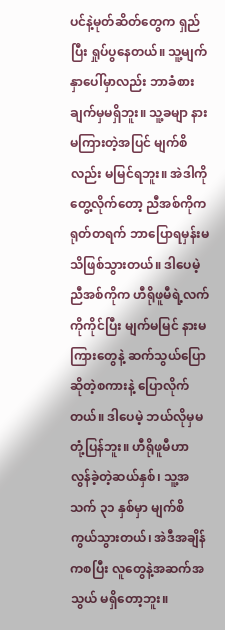ပင်နဲ့မုတ်ဆိတ်တွေက ရှည်ပြီး ရှုပ်ပွနေတယ်။ သူ့မျက်နှာပေါ်မှာလည်း ဘာခံစားချက်မှမရှိဘူး။ သူ့ခမျာ နားမကြားတဲ့အပြင် မျက်စိလည်း မမြင်ရဘူး။ အဲဒါကိုတွေ့လိုက်တော့ ညီအစ်ကိုက ရုတ်တရက် ဘာပြောရမှန်းမသိဖြစ်သွားတယ်။ ဒါပေမဲ့ ညီအစ်ကိုက ဟီရိုဖူမီရဲ့လက်ကိုကိုင်ပြီး မျက်မမြင် နားမကြားတွေနဲ့ ဆက်သွယ်ပြောဆိုတဲ့စကားနဲ့ ပြောလိုက်တယ်။ ဒါပေမဲ့ ဘယ်လိုမှမတုံ့ပြန်ဘူး။ ဟီရိုဖူမီဟာ လွန်ခဲ့တဲ့ဆယ်နှစ်၊ သူ့အသက် ၃၁ နှစ်မှာ မျက်စိကွယ်သွားတယ်၊ အဲဒီအချိန်ကစပြီး လူတွေနဲ့အဆက်အသွယ် မရှိတော့ဘူး။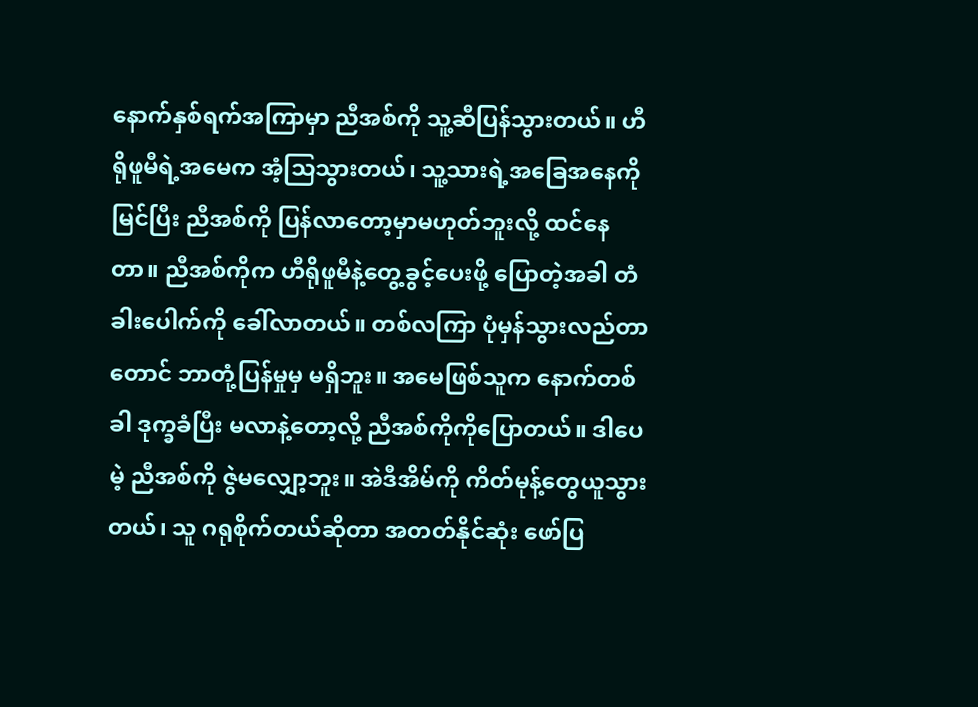နောက်နှစ်ရက်အကြာမှာ ညီအစ်ကို သူ့ဆီပြန်သွားတယ်။ ဟီရိုဖူမီရဲ့အမေက အံ့သြသွားတယ်၊ သူ့သားရဲ့အခြေအနေကိုမြင်ပြီး ညီအစ်ကို ပြန်လာတော့မှာမဟုတ်ဘူးလို့ ထင်နေတာ။ ညီအစ်ကိုက ဟီရိုဖူမီနဲ့တွေ့ခွင့်ပေးဖို့ ပြောတဲ့အခါ တံခါးပေါက်ကို ခေါ်လာတယ်။ တစ်လကြာ ပုံမှန်သွားလည်တာတောင် ဘာတုံ့ပြန်မှုမှ မရှိဘူး။ အမေဖြစ်သူက နောက်တစ်ခါ ဒုက္ခခံပြီး မလာနဲ့တော့လို့ ညီအစ်ကိုကိုပြောတယ်။ ဒါပေမဲ့ ညီအစ်ကို ဇွဲမလျှော့ဘူး။ အဲဒီအိမ်ကို ကိတ်မုန့်တွေယူသွားတယ်၊ သူ ဂရုစိုက်တယ်ဆိုတာ အတတ်နိုင်ဆုံး ဖော်ပြ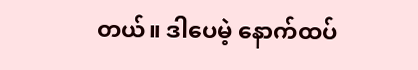တယ်။ ဒါပေမဲ့ နောက်ထပ်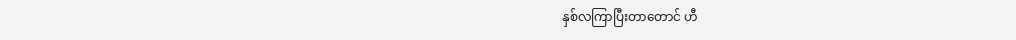နှစ်လကြာပြီးတာတောင် ဟီ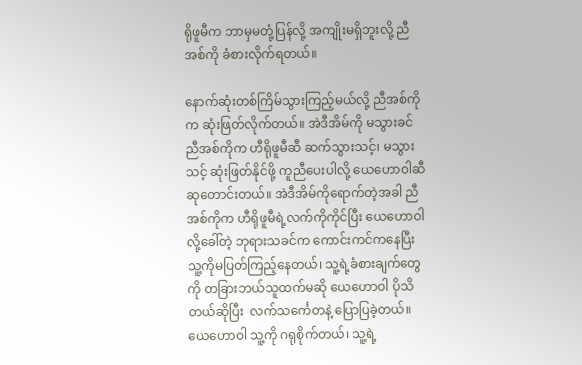ရိုဖူမီက ဘာမှမတုံ့ပြန်လို့ အကျိုးမရှိဘူးလို့ ညီအစ်ကို ခံစားလိုက်ရတယ်။

နောက်ဆုံးတစ်ကြိမ်သွားကြည့်မယ်လို့ ညီအစ်ကိုက ဆုံးဖြတ်လိုက်တယ်။ အဲဒီအိမ်ကို မသွားခင် ညီအစ်ကိုက ဟီရိုဖူမီဆီ ဆက်သွားသင့်၊ မသွားသင့် ဆုံးဖြတ်နိုင်ဖို့ ကူညီပေးပါလို့ ယေဟောဝါဆီ ဆုတောင်းတယ်။ အဲဒီအိမ်ကိုရောက်တဲ့အခါ ညီအစ်ကိုက ဟီရိုဖူမီရဲ့လက်ကိုကိုင်ပြီး ယေဟောဝါလို့ခေါ်တဲ့ ဘုရားသခင်က ကောင်းကင်ကနေပြီး သူ့ကိုမပြတ်ကြည့်နေတယ်၊ သူ့ရဲ့ခံစားချက်တွေကို တခြားဘယ်သူထက်မဆို ယေဟောဝါ ပိုသိတယ်ဆိုပြီး  လက်သင်္ကေတနဲ့ ပြောပြခဲ့တယ်။ ယေဟောဝါ သူ့ကို ဂရုစိုက်တယ်၊ သူ့ရဲ့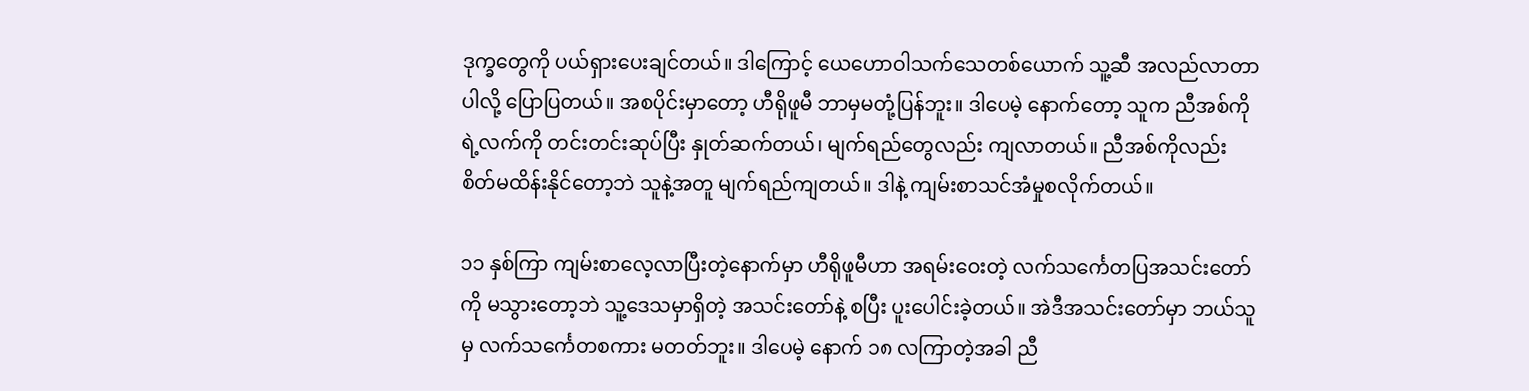ဒုက္ခတွေကို ပယ်ရှားပေးချင်တယ်။ ဒါကြောင့် ယေဟောဝါသက်သေတစ်ယောက် သူ့ဆီ အလည်လာတာပါလို့ ပြောပြတယ်။ အစပိုင်းမှာတော့ ဟီရိုဖူမီ ဘာမှမတုံ့ပြန်ဘူး။ ဒါပေမဲ့ နောက်တော့ သူက ညီအစ်ကိုရဲ့လက်ကို တင်းတင်းဆုပ်ပြီး နှုတ်ဆက်တယ်၊ မျက်ရည်တွေလည်း ကျလာတယ်။ ညီအစ်ကိုလည်း စိတ်မထိန်းနိုင်တော့ဘဲ သူနဲ့အတူ မျက်ရည်ကျတယ်။ ဒါနဲ့ ကျမ်းစာသင်အံမှုစလိုက်တယ်။

၁၁ နှစ်ကြာ ကျမ်းစာလေ့လာပြီးတဲ့နောက်မှာ ဟီရိုဖူမီဟာ အရမ်းဝေးတဲ့ လက်သင်္ကေတပြအသင်းတော်ကို မသွားတော့ဘဲ သူ့ဒေသမှာရှိတဲ့ အသင်းတော်နဲ့ စပြီး ပူးပေါင်းခဲ့တယ်။ အဲဒီအသင်းတော်မှာ ဘယ်သူမှ လက်သင်္ကေတစကား မတတ်ဘူး။ ဒါပေမဲ့ နောက် ၁၈ လကြာတဲ့အခါ ညီ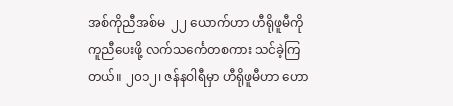အစ်ကိုညီအစ်မ  ၂၂ ယောက်ဟာ ဟီရိုဖူမီကို ကူညီပေးဖို့ လက်သင်္ကေတစကား သင်ခဲ့ကြတယ်။ ၂၀၁၂၊ ဇန်နဝါရီမှာ ဟီရိုဖူမီဟာ ဟော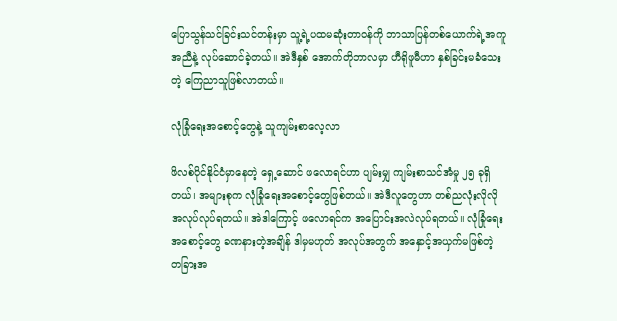ပြောသွန်သင်ခြင်းသင်တန်းမှာ သူ့ရဲ့ပထမဆုံးတာဝန်ကို ဘာသာပြန်တစ်ယောက်ရဲ့အကူအညီနဲ့ လုပ်ဆောင်ခဲ့တယ်။ အဲဒီနှစ် အောက်တိုဘာလမှာ ဟီရိုဖူမီဟာ နှစ်ခြင်းမခံသေးတဲ့ ကြေညာသူဖြစ်လာတယ်။

လုံခြုံရေးအစောင့်တွေနဲ့ သူကျမ်းစာလေ့လာ

ဖိလစ်ပိုင်နိုင်ငံမှာနေတဲ့ ရှေ့ဆောင် ဖလောရင်ဟာ ပျမ်းမျှ ကျမ်းစာသင်အံမှု ၂၅ ခုရှိတယ်၊ အများစုက လုံခြုံရေးအစောင့်တွေဖြစ်တယ်။ အဲဒီလူတွေဟာ တစ်ညလုံးလိုလို အလုပ်လုပ်ရတယ်။ အဲဒါကြောင့် ဖလောရင်က အပြောင်းအလဲလုပ်ရတယ်။ လုံခြုံရေးအစောင့်တွေ ခဏနားတဲ့အချိန် ဒါမှမဟုတ် အလုပ်အတွက် အနှောင့်အယှက်မဖြစ်တဲ့ တခြားအ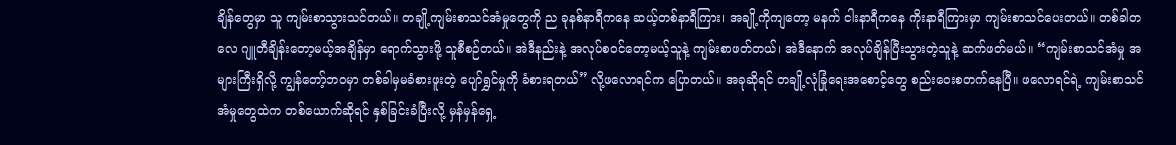ချိန်တွေမှာ သူ ကျမ်းစာသွားသင်တယ်။ တချို့ကျမ်းစာသင်အံမှုတွေကို ည ခုနစ်နာရီကနေ ဆယ့်တစ်နာရီကြား၊ အချို့ကိုကျတော့ မနက် ငါးနာရီကနေ ကိုးနာရီကြားမှာ ကျမ်းစာသင်ပေးတယ်။ တစ်ခါတလေ ဂျူတီချိန်းတော့မယ့်အချိန်မှာ ရောက်သွားဖို့ သူစီစဉ်တယ်။ အဲဒီနည်းနဲ့ အလုပ်စဝင်တော့မယ့်သူနဲ့ ကျမ်းစာဖတ်တယ်၊ အဲဒီနောက် အလုပ်ချိန်ပြီးသွားတဲ့သူနဲ့ ဆက်ဖတ်မယ်။ “ကျမ်းစာသင်အံမှု အများကြီးရှိလို့ ကျွန်တော့်ဘဝမှာ တစ်ခါမှမခံစားဖူးတဲ့ ပျော်ရွှင်မှုကို ခံစားရတယ်” လို့ဖလောရင်က ပြောတယ်။ အခုဆိုရင် တချို့လုံခြုံရေးအစောင့်တွေ စည်းဝေးစတက်နေပြီ။ ဖလောရင်ရဲ့ ကျမ်းစာသင်အံမှုတွေထဲက တစ်ယောက်ဆိုရင် နှစ်ခြင်းခံပြီးလို့ မှန်မှန်ရှေ့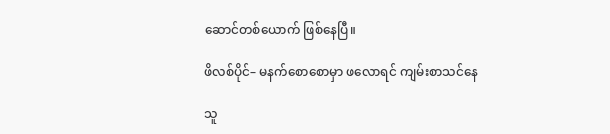ဆောင်တစ်ယောက် ဖြစ်နေပြီ။

ဖိလစ်ပိုင်– မနက်စောစောမှာ ဖလောရင် ကျမ်းစာသင်နေ

သူ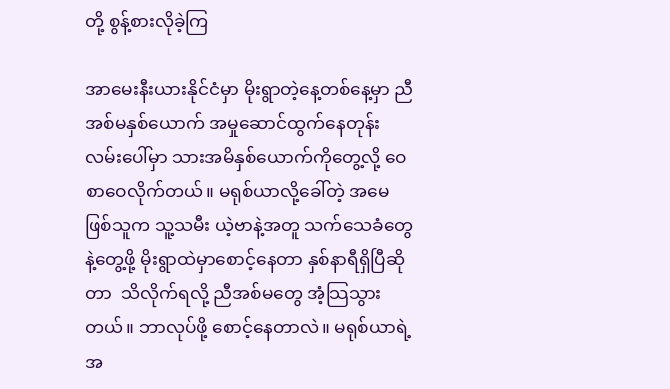တို့ စွန့်စားလိုခဲ့ကြ

အာမေးနီးယားနိုင်ငံမှာ မိုးရွာတဲ့နေ့တစ်နေ့မှာ ညီအစ်မနှစ်ယောက် အမှုဆောင်ထွက်နေတုန်း လမ်းပေါ်မှာ သားအမိနှစ်ယောက်ကိုတွေ့လို့ ဝေစာဝေလိုက်တယ်။ မရုစ်ယာလို့ခေါ်တဲ့ အမေဖြစ်သူက သူ့သမီး ယဲ့ဗာနဲ့အတူ သက်သေခံတွေနဲ့တွေ့ဖို့ မိုးရွာထဲမှာစောင့်နေတာ နှစ်နာရီရှိပြီဆိုတာ  သိလိုက်ရလို့ ညီအစ်မတွေ အံ့သြသွားတယ်။ ဘာလုပ်ဖို့ စောင့်နေတာလဲ။ မရုစ်ယာရဲ့အ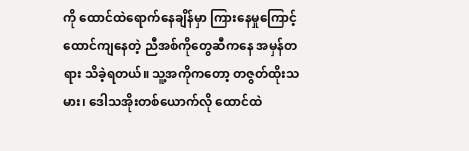ကို ထောင်ထဲရောက်နေချိန်မှာ ကြားနေမှုကြောင့် ထောင်ကျနေတဲ့ ညီအစ်ကိုတွေဆီကနေ အမှန်တရား သိခဲ့ရတယ်။ သူ့အကိုကတော့ တဇွတ်ထိုးသမား၊ ဒေါသအိုးတစ်ယောက်လို ထောင်ထဲ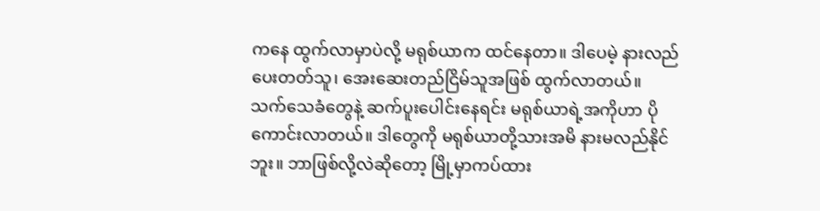ကနေ ထွက်လာမှာပဲလို့ မရုစ်ယာက ထင်နေတာ။ ဒါပေမဲ့ နားလည်ပေးတတ်သူ၊ အေးဆေးတည်ငြိမ်သူအဖြစ် ထွက်လာတယ်။ သက်သေခံတွေနဲ့ ဆက်ပူးပေါင်းနေရင်း မရုစ်ယာရဲ့အကိုဟာ ပိုကောင်းလာတယ်။ ဒါတွေကို မရုစ်ယာတို့သားအမိ နားမလည်နိုင်ဘူး။ ဘာဖြစ်လို့လဲဆိုတော့ မြို့မှာကပ်ထား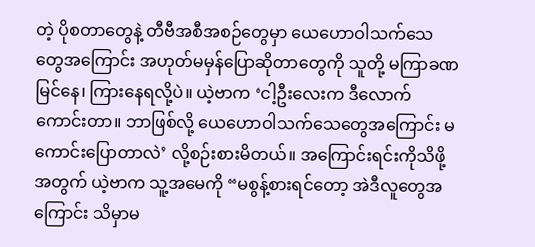တဲ့ ပိုစတာတွေနဲ့ တီဗီအစီအစဉ်တွေမှာ ယေဟောဝါသက်သေတွေအကြောင်း အဟုတ်မမှန်ပြောဆိုတာတွေကို သူတို့ မကြာခဏ မြင်နေ၊ ကြားနေရလို့ပဲ။ ယဲ့ဗာက ‘ငါ့ဦးလေးက ဒီလောက်ကောင်းတာ။ ဘာဖြစ်လို့ ယေဟောဝါသက်သေတွေအကြောင်း မကောင်းပြောတာလဲ’ လို့စဉ်းစားမိတယ်။ အကြောင်းရင်းကိုသိဖို့အတွက် ယဲ့ဗာက သူ့အမေကို “မစွန့်စားရင်တော့ အဲဒီလူတွေအကြောင်း သိမှာမ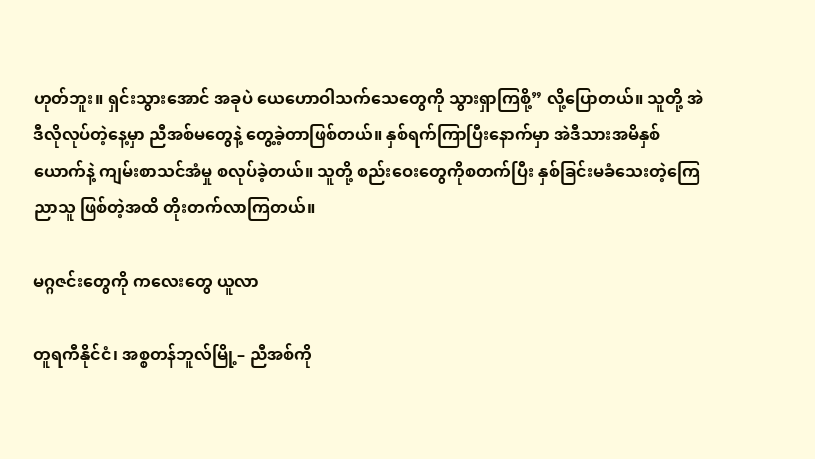ဟုတ်ဘူး။ ရှင်းသွားအောင် အခုပဲ ယေဟောဝါသက်သေတွေကို သွားရှာကြစို့” လို့ပြောတယ်။ သူတို့ အဲဒီလိုလုပ်တဲ့နေ့မှာ ညီအစ်မတွေနဲ့ တွေ့ခဲ့တာဖြစ်တယ်။ နှစ်ရက်ကြာပြီးနောက်မှာ အဲဒီသားအမိနှစ်ယောက်နဲ့ ကျမ်းစာသင်အံမှု စလုပ်ခဲ့တယ်။ သူတို့ စည်းဝေးတွေကိုစတက်ပြီး နှစ်ခြင်းမခံသေးတဲ့ကြေညာသူ ဖြစ်တဲ့အထိ တိုးတက်လာကြတယ်။

မဂ္ဂဇင်းတွေကို ကလေးတွေ ယူလာ

တူရကီနိုင်ငံ၊ အစ္စတန်ဘူလ်မြို့– ညီအစ်ကို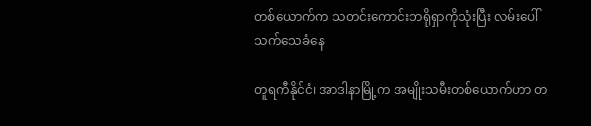တစ်ယောက်က သတင်းကောင်းဘရိုရှာကိုသုံးပြီး လမ်းပေါ် သက်သေခံနေ

တူရကီနိုင်ငံ၊ အာဒါနာမြို့က အမျိုးသမီးတစ်ယောက်ဟာ တ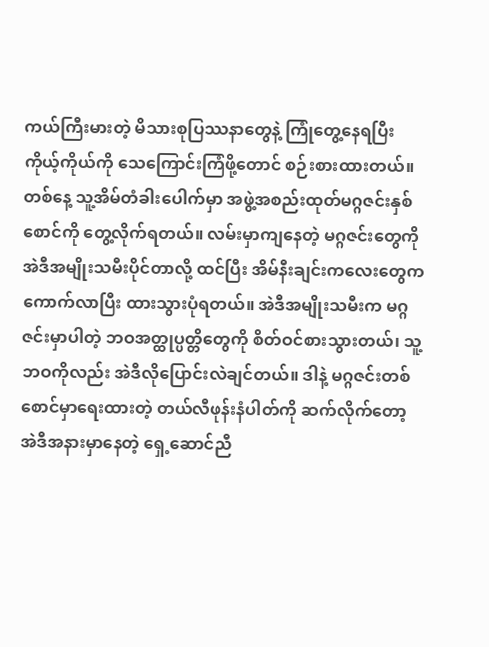ကယ်ကြီးမားတဲ့ မိသားစုပြဿနာတွေနဲ့ ကြုံတွေ့နေရပြီး ကိုယ့်ကိုယ်ကို သေကြောင်းကြံဖို့တောင် စဉ်းစားထားတယ်။ တစ်နေ့ သူ့အိမ်တံခါးပေါက်မှာ အဖွဲ့အစည်းထုတ်မဂ္ဂဇင်းနှစ်စောင်ကို တွေ့လိုက်ရတယ်။ လမ်းမှာကျနေတဲ့ မဂ္ဂဇင်းတွေကို အဲဒီအမျိုးသမီးပိုင်တာလို့ ထင်ပြီး အိမ်နီးချင်းကလေးတွေက ကောက်လာပြီး ထားသွားပုံရတယ်။ အဲဒီအမျိုးသမီးက မဂ္ဂဇင်းမှာပါတဲ့ ဘဝအတ္ထုပ္ပတ္တိတွေကို စိတ်ဝင်စားသွားတယ်၊ သူ့ဘဝကိုလည်း အဲဒီလိုပြောင်းလဲချင်တယ်။ ဒါနဲ့ မဂ္ဂဇင်းတစ်စောင်မှာရေးထားတဲ့ တယ်လီဖုန်းနံပါတ်ကို ဆက်လိုက်တော့  အဲဒီအနားမှာနေတဲ့ ရှေ့ဆောင်ညီ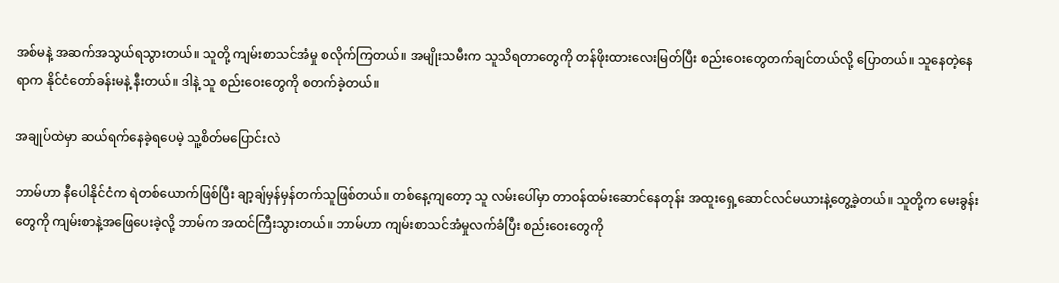အစ်မနဲ့ အဆက်အသွယ်ရသွားတယ်။ သူတို့ ကျမ်းစာသင်အံမှု စလိုက်ကြတယ်။ အမျိုးသမီးက သူသိရတာတွေကို တန်ဖိုးထားလေးမြတ်ပြီး စည်းဝေးတွေတက်ချင်တယ်လို့ ပြောတယ်။ သူနေတဲ့နေရာက နိုင်ငံတော်ခန်းမနဲ့ နီးတယ်။ ဒါနဲ့ သူ စည်းဝေးတွေကို စတက်ခဲ့တယ်။

အချုပ်ထဲမှာ ဆယ်ရက်နေခဲ့ရပေမဲ့ သူ့စိတ်မပြောင်းလဲ

ဘာမ်ဟာ နီပေါနိုင်ငံက ရဲတစ်ယောက်ဖြစ်ပြီး ချာ့ချ်မှန်မှန်တက်သူဖြစ်တယ်။ တစ်နေ့ကျတော့ သူ လမ်းပေါ်မှာ တာဝန်ထမ်းဆောင်နေတုန်း အထူးရှေ့ဆောင်လင်မယားနဲ့တွေ့ခဲ့တယ်။ သူတို့က မေးခွန်းတွေကို ကျမ်းစာနဲ့အဖြေပေးခဲ့လို့ ဘာမ်က အထင်ကြီးသွားတယ်။ ဘာမ်ဟာ ကျမ်းစာသင်အံမှုလက်ခံပြီး စည်းဝေးတွေကို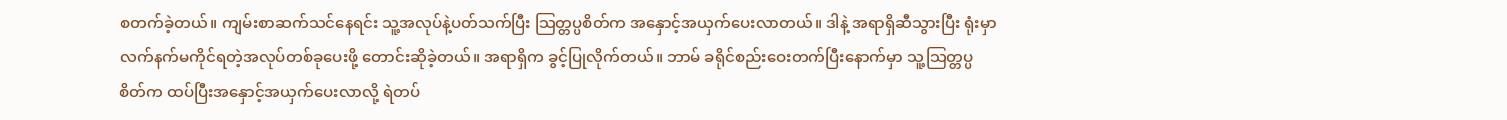စတက်ခဲ့တယ်။ ကျမ်းစာဆက်သင်နေရင်း သူ့အလုပ်နဲ့ပတ်သက်ပြီး သြတ္တပ္ပစိတ်က အနှောင့်အယှက်ပေးလာတယ်။ ဒါနဲ့ အရာရှိဆီသွားပြီး ရုံးမှာ လက်နက်မကိုင်ရတဲ့အလုပ်တစ်ခုပေးဖို့ တောင်းဆိုခဲ့တယ်။ အရာရှိက ခွင့်ပြုလိုက်တယ်။ ဘာမ် ခရိုင်စည်းဝေးတက်ပြီးနောက်မှာ သူ့သြတ္တပ္ပစိတ်က ထပ်ပြီးအနှောင့်အယှက်ပေးလာလို့ ရဲတပ်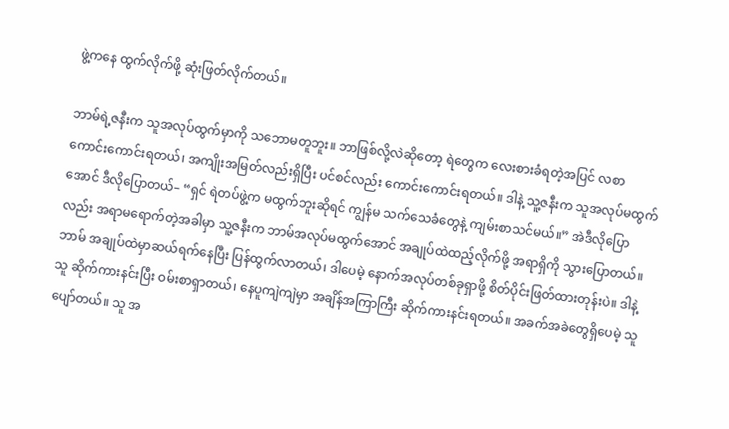ဖွဲ့ကနေ ထွက်လိုက်ဖို့ ဆုံးဖြတ်လိုက်တယ်။

ဘာမ်ရဲ့ဇနီးက သူအလုပ်ထွက်မှာကို သဘောမတူဘူး။ ဘာဖြစ်လို့လဲဆိုတော့ ရဲတွေက လေးစားခံရတဲ့အပြင် လစာကောင်းကောင်းရတယ်၊ အကျိုးအမြတ်လည်းရှိပြီး ပင်စင်လည်း ကောင်းကောင်းရတယ်။ ဒါနဲ့ သူ့ဇနီးက သူအလုပ်မထွက်အောင် ဒီလိုပြောတယ်– “ရှင် ရဲတပ်ဖွဲ့က မထွက်ဘူးဆိုရင် ကျွန်မ သက်သေခံတွေနဲ့ ကျမ်းစာသင်မယ်။” အဲဒီလိုပြောလည်း အရာမရောက်တဲ့အခါမှာ သူ့ဇနီးက ဘာမ်အလုပ်မထွက်အောင် အချုပ်ထဲထည့်လိုက်ဖို့ အရာရှိကို သွားပြောတယ်။ ဘာမ် အချုပ်ထဲမှာဆယ်ရက်နေပြီး ပြန်ထွက်လာတယ်၊ ဒါပေမဲ့ နောက်အလုပ်တစ်ခုရှာဖို့ စိတ်ပိုင်းဖြတ်ထားတုန်းပဲ။ ဒါနဲ့ သူ ဆိုက်ကားနင်းပြီး ဝမ်းစာရှာတယ်၊ နေပူကျဲကျဲမှာ အချိန်အကြာကြီး ဆိုက်ကားနင်းရတယ်။ အခက်အခဲတွေရှိပေမဲ့ သူပျော်တယ်။ သူ အ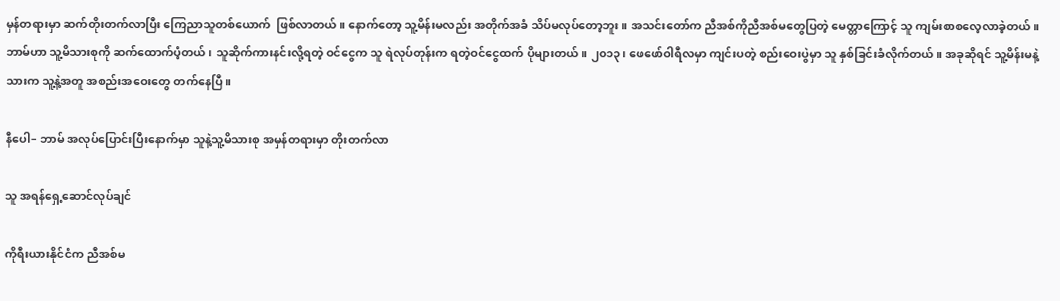မှန်တရားမှာ ဆက်တိုးတက်လာပြီး ကြေညာသူတစ်ယောက်  ဖြစ်လာတယ်။ နောက်တော့ သူ့မိန်းမလည်း အတိုက်အခံ သိပ်မလုပ်တော့ဘူး။ အသင်းတော်က ညီအစ်ကိုညီအစ်မတွေပြတဲ့ မေတ္တာကြောင့် သူ ကျမ်းစာစလေ့လာခဲ့တယ်။ ဘာမ်ဟာ သူ့မိသားစုကို ဆက်ထောက်ပံ့တယ်၊ သူဆိုက်ကားနင်းလို့ရတဲ့ ဝင်ငွေက သူ ရဲလုပ်တုန်းက ရတဲ့ဝင်ငွေထက် ပိုများတယ်။ ၂၀၁၃၊ ဖေဖော်ဝါရီလမှာ ကျင်းပတဲ့ စည်းဝေးပွဲမှာ သူ နှစ်ခြင်းခံလိုက်တယ်။ အခုဆိုရင် သူ့မိန်းမနဲ့သားက သူ့နဲ့အတူ အစည်းအဝေးတွေ တက်နေပြီ။

နီပေါ– ဘာမ် အလုပ်ပြောင်းပြီးနောက်မှာ သူနဲ့သူ့မိသားစု အမှန်တရားမှာ တိုးတက်လာ

သူ အရန်ရှေ့ဆောင်လုပ်ချင်

ကိုရီးယားနိုင်ငံက ညီအစ်မ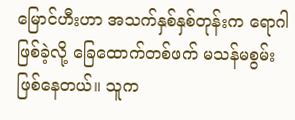မြောင်ဟီးဟာ အသက်နှစ်နှစ်တုန်းက ရောဂါဖြစ်ခဲ့လို့ ခြေထောက်တစ်ဖက် မသန်မစွမ်းဖြစ်နေတယ်။ သူက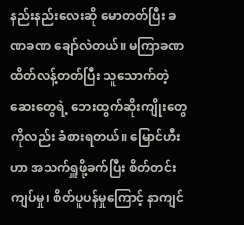နည်းနည်းလေးဆို မောတတ်ပြီး ခဏခဏ ချော်လဲတယ်။ မကြာခဏ ထိတ်လန့်တတ်ပြီး သူသောက်တဲ့ဆေးတွေရဲ့ ဘေးထွက်ဆိုးကျိုးတွေကိုလည်း ခံစားရတယ်။ မြောင်ဟီးဟာ အသက်ရှူဖို့ခက်ပြီး စိတ်တင်းကျပ်မှု၊ စိတ်ပူပန်မှုကြောင့် နာကျင်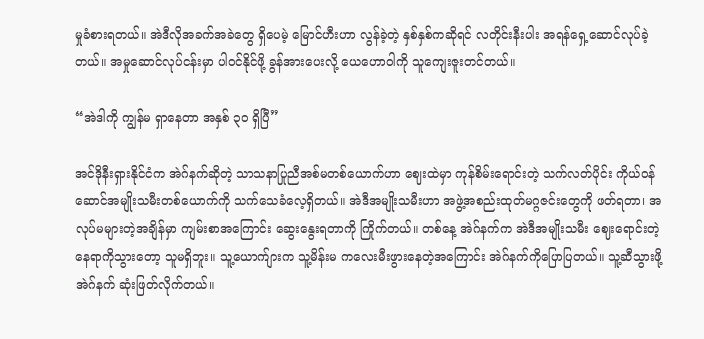မှုခံစားရတယ်။ အဲဒီလိုအခက်အခဲတွေ ရှိပေမဲ့ မြောင်ဟီးဟာ လွန်ခဲ့တဲ့ နှစ်နှစ်ကဆိုရင် လတိုင်းနီးပါး အရန်ရှေ့ဆောင်လုပ်ခဲ့တယ်။ အမှုဆောင်လုပ်ငန်းမှာ ပါဝင်နိုင်ဖို့ ခွန်အားပေးလို့ ယေဟောဝါကို သူကျေးဇူးတင်တယ်။

“အဲဒါကို ကျွန်မ ရှာနေတာ အနှစ် ၃၀ ရှိပြီ”

အင်ဒိုနီးရှားနိုင်ငံက အဲဂ်နက်ဆိုတဲ့ သာသနာပြုညီအစ်မတစ်ယောက်ဟာ ဈေးထဲမှာ ကုန်စိမ်းရောင်းတဲ့ သက်လတ်ပိုင်း ကိုယ်ဝန်ဆောင်အမျိုးသမီးတစ်ယောက်ကို သက်သေခံလေ့ရှိတယ်။ အဲဒီအမျိုးသမီးဟာ အဖွဲ့အစည်းထုတ်မဂ္ဂဇင်းတွေကို ဖတ်ရတာ၊ အလုပ်မများတဲ့အချိန်မှာ ကျမ်းစာအကြောင်း ဆွေးနွေးရတာကို ကြိုက်တယ်။ တစ်နေ့ အဲဂ်နက်က အဲဒီအမျိုးသမီး ဈေးရောင်းတဲ့နေရာကိုသွားတော့ သူမရှိဘူး။ သူ့ယောက်ျားက သူ့မိန်းမ ကလေးမီးဖွားနေတဲ့အကြောင်း အဲဂ်နက်ကိုပြောပြတယ်။ သူ့ဆီသွားဖို့ အဲဂ်နက် ဆုံးဖြတ်လိုက်တယ်။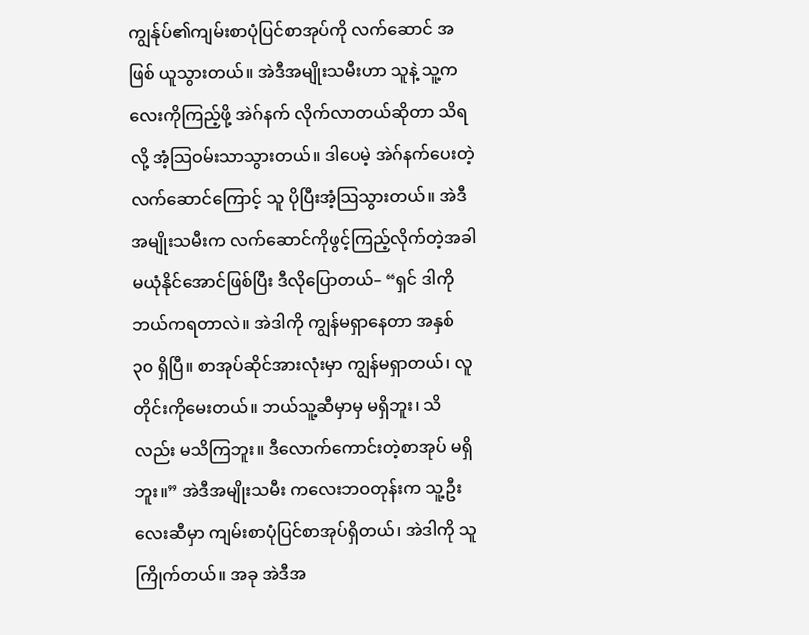ကျွန်ုပ်၏ကျမ်းစာပုံပြင်စာအုပ်ကို လက်ဆောင် အဖြစ် ယူသွားတယ်။ အဲဒီအမျိုးသမီးဟာ သူနဲ့ သူ့ကလေးကိုကြည့်ဖို့ အဲဂ်နက် လိုက်လာတယ်ဆိုတာ သိရလို့ အံ့သြဝမ်းသာသွားတယ်။ ဒါပေမဲ့ အဲဂ်နက်ပေးတဲ့ လက်ဆောင်ကြောင့် သူ ပိုပြီးအံ့သြသွားတယ်။ အဲဒီအမျိုးသမီးက လက်ဆောင်ကိုဖွင့်ကြည့်လိုက်တဲ့အခါ မယုံနိုင်အောင်ဖြစ်ပြီး ဒီလိုပြောတယ်– “ရှင် ဒါကိုဘယ်ကရတာလဲ။ အဲဒါကို ကျွန်မရှာနေတာ အနှစ် ၃၀ ရှိပြီ။ စာအုပ်ဆိုင်အားလုံးမှာ ကျွန်မရှာတယ်၊ လူတိုင်းကိုမေးတယ်။ ဘယ်သူ့ဆီမှာမှ မရှိဘူး၊ သိလည်း မသိကြဘူး။ ဒီလောက်ကောင်းတဲ့စာအုပ် မရှိဘူး။” အဲဒီအမျိုးသမီး ကလေးဘဝတုန်းက သူ့ဦးလေးဆီမှာ ကျမ်းစာပုံပြင်စာအုပ်ရှိတယ်၊ အဲဒါကို သူကြိုက်တယ်။ အခု အဲဒီအ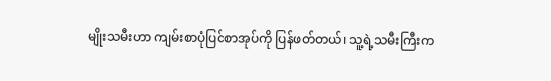မျိုးသမီးဟာ ကျမ်းစာပုံပြင်စာအုပ်ကို ပြန်ဖတ်တယ်၊ သူ့ရဲ့သမီးကြီးက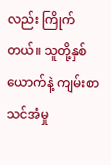လည်း ကြိုက်တယ်။ သူတို့နှစ်ယောက်နဲ့ ကျမ်းစာသင်အံမှု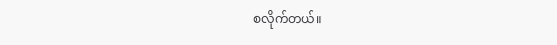စလိုက်တယ်။